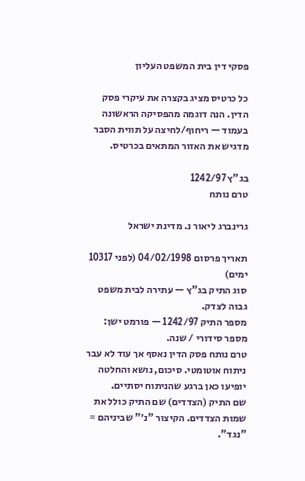פסקי דין בית המשפט העליון

כל כרטיס מציג בקצרה את עיקרי פסק הדין. הנה דוגמה מהפסיקה הראשונה בעמוד — ריחוף/לחיצה על תווית הסבר מדגיש את האזור המתאים בכרטיס.

בג"ץ 1242/97
טרם נותח

גרינברג ליאור נ. מדינת ישראל

תאריך פרסום 04/02/1998 (לפני 10317 ימים)
סוג התיק בג"ץ — עתירה לבית משפט גבוה לצדק.
מספר התיק 1242/97 — פורמט ישן: מספר סידורי / שנה.
טרם נותח פסק הדין נאסף אך עוד לא עבר ניתוח אוטומטי. סיכום, נושא והחלטה יופיעו כאן ברגע שהניתוח יסתיים.
שם התיק (הצדדים) שם התיק כולל את שמות הצדדים. הקיצור "נ׳" שביניהם = "נגד".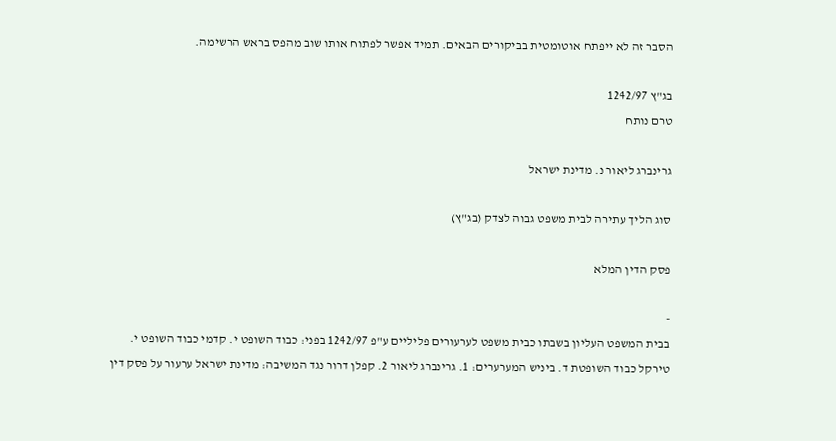הסבר זה לא ייפתח אוטומטית בביקורים הבאים. תמיד אפשר לפתוח אותו שוב מהפס בראש הרשימה.

בג"ץ 1242/97
טרם נותח

גרינברג ליאור נ. מדינת ישראל

סוג הליך עתירה לבית משפט גבוה לצדק (בג"ץ)

פסק הדין המלא

-
בבית המשפט העליון בשבתו כבית משפט לערעורים פליליים ע"פ 1242/97 בפני: כבוד השופט י. קדמי כבוד השופט י. טירקל כבוד השופטת ד. ביניש המערערים: 1. גרינברג ליאור 2. קפלן דרור נגד המשיבה: מדינת ישראל ערעור על פסק דין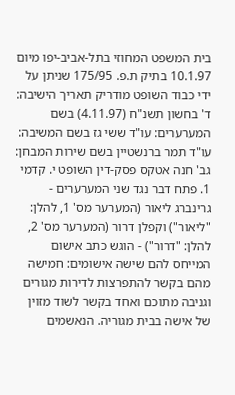בית המשפט המחוזי בתל-אביב-יפו מיום 10.1.97 בתיק ת.פ. 175/95 שניתן על ידי כבוד השופט מודריק תאריך הישיבה: ד' בחשון תשנ"ח (4.11.97) בשם המערערים: עו"ד ששי גז בשם המשיבה: עו"ד תמר ברנשטיין בשם שירות המבחן: גב' חנה אטקס פסק-דין השופט י. קדמי 1. פתח דבר נגד שני המערערים - גרינברג ליאור (המערער מס' 1, להלן: "ליאור") וקפלן דרור (המערער מס' 2, להלן: "דרור") - הוגש כתב אישום המייחס להם שישה אישומים: חמישה מהם בקשר להתפרצות לדירות מגורים וגניבה מתוכם ואחד בקשר לשוד מזוין של אישה בבית מגוריה. הנאשמים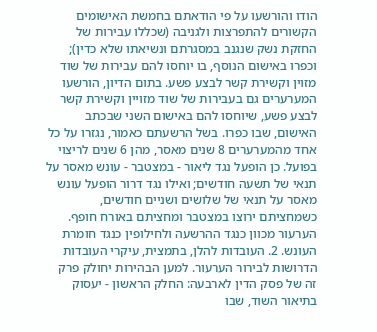הודו והורשעו על פי הודאתם בחמשת האישומים הקשורים להתפרצות ולגניבה (שכללו עבירות של החזקת נשק שנגנב במסגרתם ונשיאתו שלא כדין); וכפרו באישום הנוסף, בו יוחסו להם עבירות של שוד מזוין וקשירת קשר לבצע פשע. בתום הדיון, הורשעו המערערים גם בעבירות של שוד מזויין וקשירת קשר לבצע פשע, שיוחסו להם באישום השני שבכתב האישום, שבו כפרו. בשל הרשעתם כאמור, נגזרו על כל אחד מהמערערים 8 שנים מאסר, מהן 6 שנים לריצוי בפועל. כן הופעל נגד ליאור - במצטבר - עונש מאסר על תנאי של תשעה חודשים; ואילו נגד דרור הופעל עונש מאסר על תנאי של שלושים ושניים חודשים, כשמחציתם ירוצו במצטבר ומחציתם באורח חופף. הערעור מכוון כנגד ההרשעה ולחילופין כנגד חומרת העונש. 2. העובדות להלן, בתמצית, עיקרי העובדות הדרושות לבירור הערעור. למען הבהירות יחולק פרק זה של פסק הדין לארבעה: החלק הראשון - יעסוק בתיאור השוד, שבו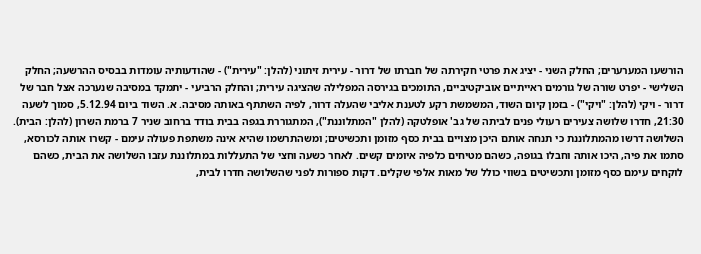הורשעו המערערים; החלק השני - יציג את פרטי חקירתה של חברתו של דרור - עירית זיתוני (להלן: "עירית") - שהודעותיה עומדות בבסיס ההרשעה; החלק השלישי - יפרט שורה של גורמים ראייתיים אוביקטיביים, התומכים בגירסה המפלילה שהציגה עירית; והחלק הרביעי - יתמקד במסיבה שנערכה אצל חבר של דרור - ויקי (להלן: "ויקי") - בזמן קיום השוד, המשמשת רקע לטענת אליבי שהעלה דרור, לפיה השתתף באותה מסיבה. א. השוד ביום 5.12.94, סמוך לשעה 21:30, חדרו שלושה צעירים רעולי פנים לביתה של גב' אופלטקה (להלן "המתלוננת"), המתגוררת בגפה בבית בודד ברחוב שניר 7 ברמת השרון (להלן: הבית). השלושה דרשו מהמתלוננת כי תנחה אותם היכן מצויים בבית כסף מזומן ותכשיטים; ומשהתרשמו שהיא אינה משתפת פעולה עימם - קשרו אותה לכורסא, סתמו את פיה, היכו אותה וחבלו בגופה, כשהם מטיחים כלפיה איומים קשים. לאחר כשעה וחצי של התעללות במתלוננת עזבו השלושה את הבית, כשהם לוקחים עימם כסף מזומן ותכשיטים בשווי כולל של מאות אלפי שקלים. דקות ספורות לפני שהשלושה חדרו לבית,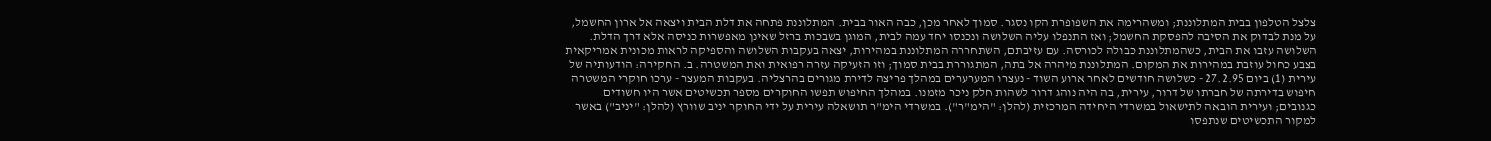צלצל הטלפון בבית המתלוננת; ומשהרימה את השפופרת הקו נסגר. סמוך לאחר מכן, כבה האור בבית. המתלוננת פתחה את דלת הבית ויצאה אל ארון החשמל, על מנת לבדוק את הסיבה להפסקת החשמל; ואז התנפלו עליה השלושה ונכנסו יחד עמה לבית, המוגן בשבכות ברזל שאינן מאפשרות כניסה אלא דרך הדלת. השלושה עזבו את הבית, כשהמתלוננת כבולה לכורסה. עם עזיבתם, השתחררה המתלוננת במהירות, יצאה בעקבות השלושה והספיקה לראות מכונית אמריקאית בצבע כחול עוזבת במהירות את המקום. המתלוננת מיהרה אל בתה, המתגוררת בבית סמוך; וזו הזעיקה עזרה רפואית ואת המשטרה. ב. החקירה: הודעותיה של עירית (1) ביום 27.2.95 - כשלושה חודשים לאחר ארוע השוד - נעצרו המערערים במהלך פריצה לדירת מגורים בהרצליה. בעקבות המעצר - ערכו חוקרי המשטרה חיפוש בדירתה של חברתו של דרור, עירית, בה היה נוהג דרור לשהות חלק ניכר מזמנו. במהלך החיפוש תפשו החוקרים מספר תכשיטים אשר היו חשודים כגנובים; ועירית הובאה לתישאול במשרדי היחידה המרכזית (להלן: "הימ"ר"). במשרדי הימ"ר תושאלה עירית על ידי החוקר יניב שוורץ (להלן: "יניב") באשר למקור התכשיטים שנתפסו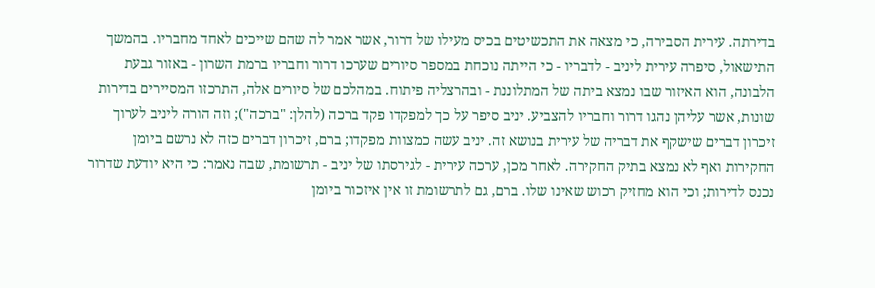בדירתה. עירית הסבירה, כי מצאה את התכשיטים בכיס מעילו של דרור, אשר אמר לה שהם שייכים לאחד מחבריו. בהמשך התישאול, סיפרה עירית ליניב - לדבריו - כי הייתה נוכחת במספר סיורים שערכו דרור וחבריו ברמת השרון - באזור גבעת הלבונה, הוא האיזור שבו נמצא ביתה של המתלוננת - ובהרצליה פיתוח. במהלכם של סיורים אלה, התרכזו המסיירים בדירות שונות, אשר עליהן נהגו דרור וחבריו להצביע. יניב סיפר על כך למפקדו פקד ברכה (להלן: "ברכה"); וזה הורה ליניב לערוך זיכרון דברים שישקף את דבריה של עירית בנושא זה. יניב עשה כמצוות מפקדו; ברם, זיכרון דברים כזה לא נרשם ביומן החקירות ואף לא נמצא בתיק החקירה. לאחר מכן, ערכה עירית - לגירסתו של יניב - תרשומת, שבה נאמר: כי היא יודעת שדרור נכנס לדירות; וכי הוא מחזיק רכוש שאינו שלו. ברם, גם לתרשומת זו אין איזכור ביומן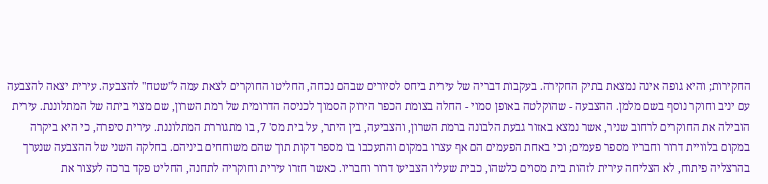החקירות; והיא גופה אינה נמצאת בתיק החקירה. בעקבות דבריה של עירית ביחס לסיורים שבהם נכחה, החליטו החוקרים לצאת עמה ל"שטח" להצבעה. עירית יצאה להצבעה עם יניב וחוקר נוסף בשם מלמן. ההצבעה - שהוקלטה באופן סמוי - החלה בצומת הכפר הירוק הסמוך לכניסה הדרומית של רמת השרון, שם מצוי ביתה של המתלוננת. עירית הובילה את החוקרים לרחוב שניר, אשר נמצא באזור גבעת הלבונה ברמת השרון, והצביעה, בין היתר, על בית מס' 7, בו מתגוררת המתלוננת. עירית סיפרה, כי היא ביקרה במקום בלוויית דרור וחבריו מספר פעמים; וכי באחת הפעמים הם אף עצרו במקום והתעכבו בו מספר דקות תוך שהם משוחחים ביניהם. בחלקה השני של ההצבעה שנערך בהרצליה פיתוח, לא הצליחה עירית לזהות בית מסוים כלשהו, כבית שעליו הצביעו דרור וחבריו. כאשר חזרו עירית וחוקריה לתחנה, החליט פקד ברכה לעצור את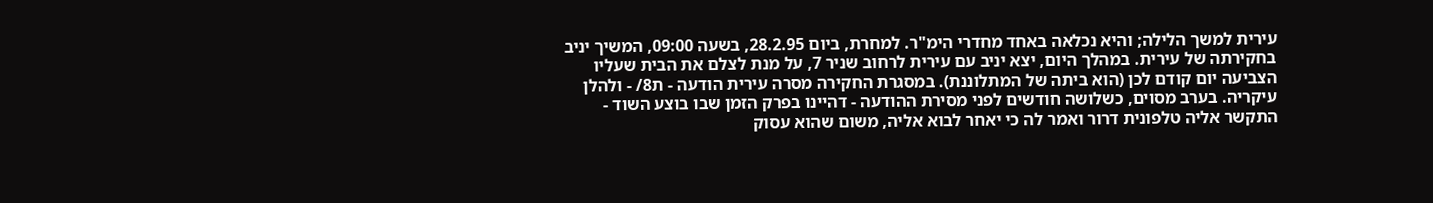עירית למשך הלילה; והיא נכלאה באחד מחדרי הימ"ר. למחרת, ביום 28.2.95, בשעה 09:00, המשיך יניב בחקירתה של עירית. במהלך היום, יצא יניב עם עירית לרחוב שניר 7, על מנת לצלם את הבית שעליו הצביעה יום קודם לכן (הוא ביתה של המתלוננת). במסגרת החקירה מסרה עירית הודעה - ת8/ - ולהלן עיקריה. בערב מסוים, כשלושה חודשים לפני מסירת ההודעה - דהיינו בפרק הזמן שבו בוצע השוד - התקשר אליה טלפונית דרור ואמר לה כי יאחר לבוא אליה, משום שהוא עסוק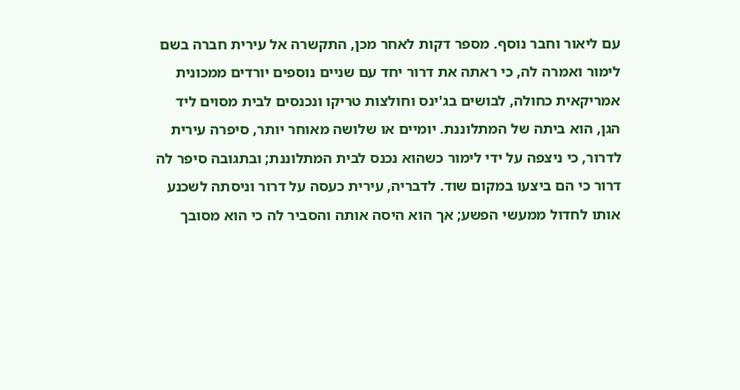עם ליאור וחבר נוסף. מספר דקות לאחר מכן, התקשרה אל עירית חברה בשם לימור ואמרה לה, כי ראתה את דרור יחד עם שניים נוספים יורדים ממכונית אמריקאית כחולה, לבושים בג'ינס וחולצות טריקו ונכנסים לבית מסוים ליד הגן, הוא ביתה של המתלוננת. יומיים או שלושה מאוחר יותר, סיפרה עירית לדרור, כי ניצפה על ידי לימור כשהוא נכנס לבית המתלוננת; ובתגובה סיפר לה דרור כי הם ביצעו במקום שוד. לדבריה, עירית כעסה על דרור וניסתה לשכנע אותו לחדול ממעשי הפשע; אך הוא היסה אותה והסביר לה כי הוא מסובך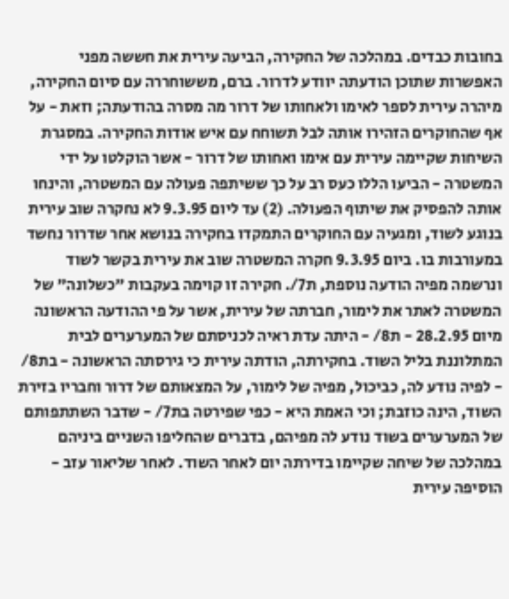בחובות כבדים. במהלכה של החקירה, הביעה עירית את חששה מפני האפשרות שתוכן הודעתה יוודע לדרור. ברם, מששוחררה עם סיום החקירה, מיהרה עירית לספר לאימו ולאחותו של דרור מה מסרה בהודעתה; וזאת - על אף שהחוקרים הזהירו אותה לבל תשוחח עם איש אודות החקירה. במסגרת השיחות שקיימה עירית עם אימו ואחותו של דרור - אשר הוקלטו על ידי המשטרה - הביעו הללו כעס רב על כך ששיתפה פעולה עם המשטרה, והינחו אותה להפסיק את שיתוף הפעולה. (2) עד ליום 9.3.95 לא נחקרה שוב עירית בנוגע לשוד, ומגעיה עם החוקרים התמקדו בחקירה בנושא אחר שדרור נחשד במעורבות בו. ביום 9.3.95 חקרה המשטרה שוב את עירית בקשר לשוד ונרשמה מפיה הודעה נוספת, ת7/. חקירה זו קוימה בעקבות "כשלונה" של המשטרה לאתר את לימור, חברתה של עירית, אשר על פי ההודעה הראשונה מיום 28.2.95 - ת8/ - היתה עדת ראיה לכניסתם של המערערים לבית המתלוננת בליל השוד. בחקירתה, הודתה עירית כי גירסתה הראשונה - בת8/ - לפיה נודע לה, כביכול, מפיה של לימור, על המצאותם של דרור וחבריו בזירת השוד, הינה כוזבת; וכי האמת היא - כפי שפירטה בת7/ - שדבר השתתפותם של המערערים בשוד נודע לה מפיהם, בדברים שהחליפו השניים ביניהם במהלכה של שיחה שקיימו בדירתה יום לאחר השוד. לאחר שליאור עזב - הוסיפה עירית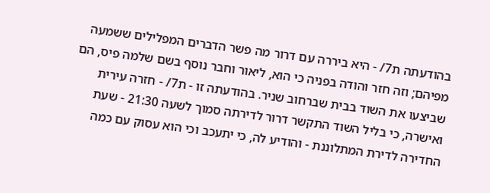בהודעתה ת7/ - היא ביררה עם דרור מה פשר הדברים המפלילים ששמעה מפיהם; וזה חזר והודה בפניה כי הוא, ליאור וחבר נוסף בשם שלמה פיס, הם שביצעו את השוד בבית שברחוב שניר. בהודעתה זו - ת7/ - חזרה עירית ואישרה, כי בליל השוד התקשר דרור לדירתה סמוך לשעה 21:30 - שעת החדירה לדירת המתלוננת - והודיע לה, כי יתעכב וכי הוא עסוק עם כמה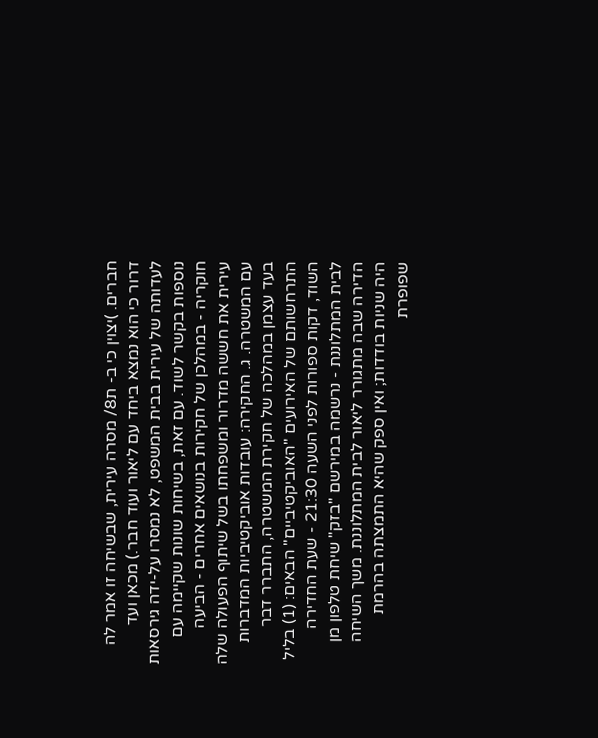חברים. )יצוין כי ב- ת8/ מסרה עירית, שבשיחה זו אמר לה דרור כי הוא נמצא ביחד עם ליאור ועוד חבר.) מכאן ועד לעדותה של עירית בבית המשפט, לא נמסרו על-ידה גירסאות נוספות בקשר לשוד. עם זאת, בשיחות שונות שקיימה עם חוקריה - במהלכן של חקירות בנושאים אחרים - הביעה עירית את חששה מדרור ומשפחתו בשל שיתוף הפעולה שלה עם המשטרה. ג. החקירה: עובדות אוביקטיביות המדברות בעד עצמן במהלכה של חקירת המשטרה, התברר דבר התרחשותם של האירועים "האוביקטיביים" הבאים: (1) בליל השוד, דקות ספורות לפני השעה 21:30 - שעת החדירה לבית המתלוננת - נרשמה במירשם "בזק" שיחת טלפון מן הדירה שבה מתגורר ליאור לבית המתלוננת. משך השיחה היה שניות בודדות; ואין ספק שהיא התמצתה בהרמת שפופרת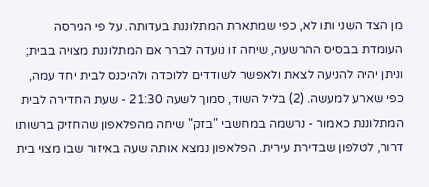מן הצד השני ותו לא, כפי שמתארת המתלוננת בעדותה. על פי הגירסה העומדת בבסיס ההרשעה, שיחה זו נועדה לברר אם המתלוננת מצויה בבית; וניתן יהיה להניעה לצאת ולאפשר לשודדים ללוכדה ולהיכנס לבית יחד עמה, כפי שארע למעשה. (2) בליל השוד, סמוך לשעה 21:30 - שעת החדירה לבית המתלוננת כאמור - נרשמה במחשבי "בזק" שיחה מהפלאפון שהחזיק ברשותו דרור, לטלפון שבדירת עירית. הפלאפון נמצא אותה שעה באיזור שבו מצוי בית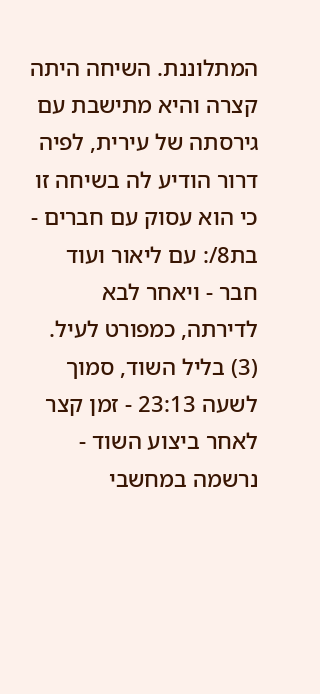המתלוננת. השיחה היתה קצרה והיא מתישבת עם גירסתה של עירית, לפיה דרור הודיע לה בשיחה זו כי הוא עסוק עם חברים - בת8/: עם ליאור ועוד חבר - ויאחר לבא לדירתה, כמפורט לעיל. (3) בליל השוד, סמוך לשעה 23:13 - זמן קצר לאחר ביצוע השוד - נרשמה במחשבי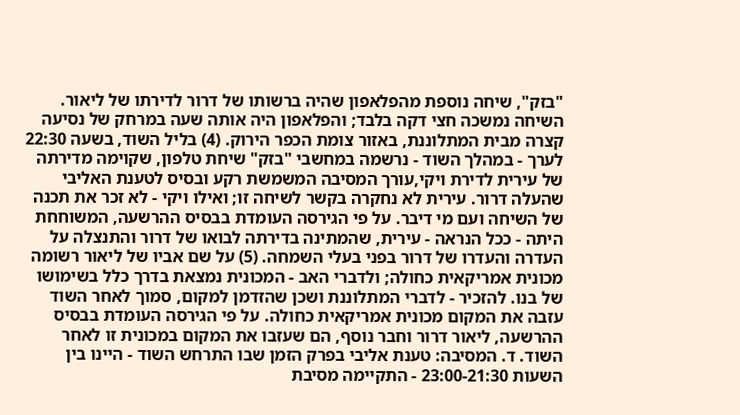"בזק", שיחה נוספת מהפלאפון שהיה ברשותו של דרור לדירתו של ליאור. השיחה נמשכה חצי דקה בלבד; והפלאפון היה אותה שעה במרחק של נסיעה קצרה מבית המתלוננת, באזור צומת הכפר הירוק. (4) בליל השוד, בשעה 22:30 לערך - במהלך השוד - נרשמה במחשבי "בזק" שיחת טלפון, שקוימה מדירתה של עירית לדירת ויקי,עורך המסיבה המשמשת רקע ובסיס לטענת האליבי שהעלה דרור. עירית לא נחקרה בקשר לשיחה זו; ואילו ויקי - לא זכר את תכנה של השיחה ועם מי דיבר. על פי הגירסה העומדת בבסיס ההרשעה, המשוחחת היתה - ככל הנראה - עירית, שהמתינה בדירתה לבואו של דרור והתנצלה על העדרה והעדרו של דרור בפני בעלי השמחה. (5) על שם אביו של ליאור רשומה מכונית אמריקאית כחולה; ולדברי האב - המכונית נמצאת בדרך כלל בשימושו של בנו. להזכיר - לדברי המתלוננת ושכן שהזדמן למקום, סמוך לאחר השוד עזבה את המקום מכונית אמריקאית כחולה. על פי הגירסה העומדת בבסיס ההרשעה, ליאור דרור וחבר נוסף, הם שעזבו את המקום במכונית זו לאחר השוד. ד. המסיבה: טענת אליבי בפרק הזמן שבו התרחש השוד - היינו בין השעות 23:00-21:30 - התקיימה מסיבת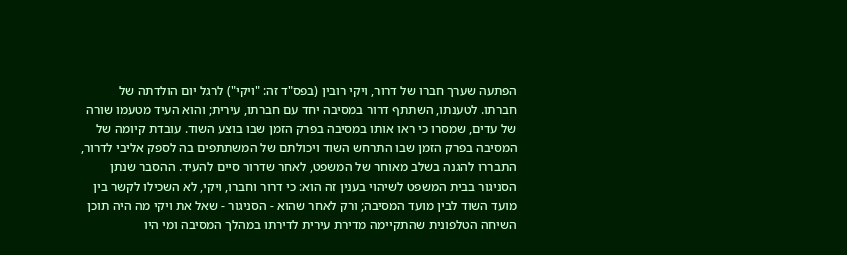הפתעה שערך חברו של דרור, ויקי רובין (בפס"ד זה: "ויקי") לרגל יום הולדתה של חברתו. לטענתו, השתתף דרור במסיבה יחד עם חברתו, עירית; והוא העיד מטעמו שורה של עדים, שמסרו כי ראו אותו במסיבה בפרק הזמן שבו בוצע השוד. עובדת קיומה של המסיבה בפרק הזמן שבו התרחש השוד ויכולתם של המשתתפים בה לספק אליבי לדרור, התבררו להגנה בשלב מאוחר של המשפט, לאחר שדרור סיים להעיד. ההסבר שנתן הסניגור בבית המשפט לשיהוי בענין זה הוא: כי דרור וחברו, ויקי, לא השכילו לקשר בין מועד השוד לבין מועד המסיבה; ורק לאחר שהוא - הסניגור - שאל את ויקי מה היה תוכן השיחה הטלפונית שהתקיימה מדירת עירית לדירתו במהלך המסיבה ומי היו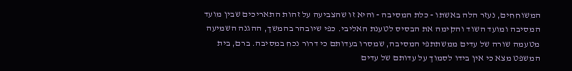המשוחחים, נעזר הלה באשתו - כלת המסיבה - והיא זו שהצביעה על זהות התאריכים שבין מועד המסיבה ומועד השוד והקימה את הבסיס לטענת האליבי. כפי שיובהר בהמשך, ההגנה השמיעה מטעמה שורה של עדים ממשתתפי המסיבה, שמסרו בעדותם כי דרור נכח במסיבה. ברם, בית המשפט מצא כי אין בידו לסמוך על עדותם של עדים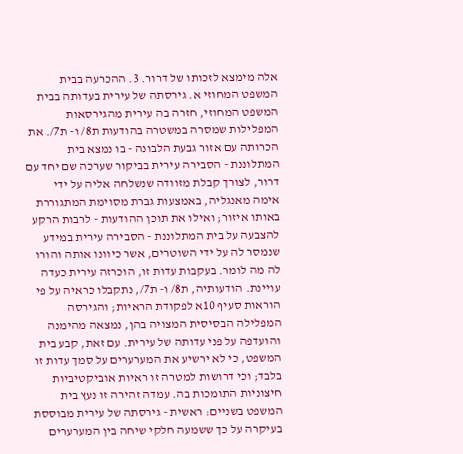אלה מימצא לזכותו של דרור. 3. ההכרעה בבית המשפט המחוזי א. גירסתה של עירית בעדותה בבית המשפט המחוזי, חזרה בה עירית מהגירסאות המפלילות שמסרה במשטרה בהודעות ת8/ ו- ת7/. את הכרותה עם אזור גבעת הלבונה - בו נמצא בית המתלוננת - הסבירה עירית בביקור שערכה שם יחד עם דרור, לצורך קבלת מזוודה שנשלחה אליה על ידי אימה מאנגליה, באמצעות גברת מסוימת המתגוררת באותו איזור; ואילו את תוכן ההודעות - לרבות הרקע להצבעה על בית המתלוננת - הסבירה עירית במידע שנמסר לה על ידי השוטרים, אשר כיוונו אותה והורו לה מה לומר. בעקבות עדות זו, הוכרזה עירית כעדה עויינת. הודעותיה, ת8/ ו- ת7/, נתקבלו כראיה על פי הוראות סעיף 10א לפקודת הראיות; והגירסה המפלילה הבסיסית המצויה בהן, נמצאה מהימנה והועדפה על פני עדותה של עירית. עם זאת, קבע בית המשפט, כי לא ירשיע את המערערים על סמך עדות זו בלבד; וכי דרושות למטרה זו ראיות אוביקטיביות חיצוניות התומכות בה. עמדה זהירה זו נעץ בית המשפט בשניים: ראשית - גירסתה של עירית מבוססת בעיקרה על כך ששמעה חלקי שיחה בין המערערים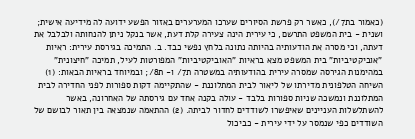(כאמור בת7/), כאשר רק פרשת הסיורים שערכו המערערים באזור הפשע ידועה לה מידיעה אישית; ושנית - בית המשפט התרשם, כי עירית הינה צעירה קלת דעת, אשר בנקל ניתן להנחותה ולבלבל את דעתה, וכי מסרה את הודעותיה בהיותה נתונה בלחץ נפשי כבד. ב. התמיכה בגירסת עירית: ראיות "אוביקטיביות" בית המשפט מצא בראיות "האוביקטיביות" המפורטות לעיל, תמיכה "חיצונית" במהימנות הגירסה שמסרה עירית בהודעותיה במשטרה ת7/ ו- ת8/; ובמיוחד בראיות הבאות: (1) השיחה הטלפונית מדירתו של ליאור לבית המתלוננת - שהתקיימה דקות ספורות לפני החדירה לבית המתלוננת ונמשכה שניות ספורות בלבד - עולה בקנה אחד עם גירסתה של האחרונה, באשר להשתלשלות העניינים שאיפשרו לשודדים לחדור לביתה. (2) ההתאמה שנמצאה בין תאור לבושם של השודדים כפי שנמסר על ידי עירית - כביכול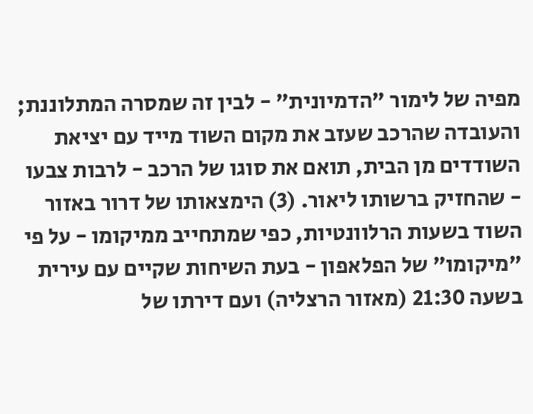מפיה של לימור "הדמיונית" - לבין זה שמסרה המתלוננת; והעובדה שהרכב שעזב את מקום השוד מייד עם יציאת השודדים מן הבית, תואם את סוגו של הרכב - לרבות צבעו - שהחזיק ברשותו ליאור. (3) הימצאותו של דרור באזור השוד בשעות הרלוונטיות, כפי שמתחייב ממיקומו - על פי "מיקומו" של הפלאפון - בעת השיחות שקיים עם עירית בשעה 21:30 (מאזור הרצליה) ועם דירתו של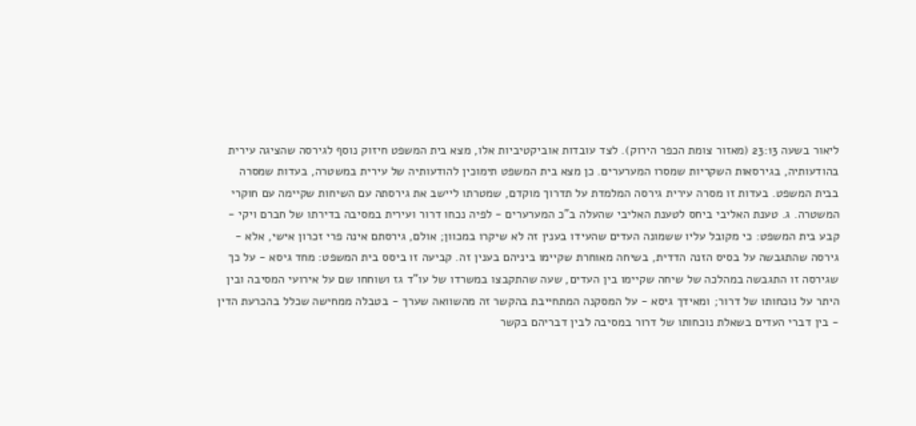ליאור בשעה 23:13 (מאזור צומת הכפר הירוק). לצד עובדות אוביקטיביות אלו, מצא בית המשפט חיזוק נוסף לגירסה שהציגה עירית בהודעותיה, בגירסאות השקריות שמסרו המערערים. כן מצא בית המשפט תימוכין להודעותיה של עירית במשטרה, בעדות שמסרה בבית המשפט. בעדות זו מסרה עירית גירסה המלמדת על תדרוך מוקדם, שמטרתו ליישב את גירסתה עם השיחות שקיימה עם חוקרי המשטרה. ג. טענת האליבי ביחס לטענת האליבי שהעלה ב"כ המערערים - לפיה נכחו דרור ועירית במסיבה בדירתו של חברם ויקי - קבע בית המשפט: כי מקובל עליו ששמונה העדים שהעידו בענין זה לא שיקרו במכוון; אולם, גירסתם אינה פרי זכרון אישי, אלא - גירסה שהתגבשה על בסיס הזנה הדדית, בשיחה מאוחרת שקיימו ביניהם בענין זה. קביעה זו ביסס בית המשפט: מחד גיסא - על כך שגירסה זו התגבשה במהלכה של שיחה שקיימו בין העדים, שעה שהתקבצו במשרדו של עו"ד גז ושוחחו שם על אירועי המסיבה ובין היתר על נוכחותו של דרור; ומאידך גיסא - על המסקנה המתחייבת בהקשר זה מהשוואה שערך - בטבלה ממחישה שכלל בהכרעת הדין - בין דברי העדים בשאלת נוכחותו של דרור במסיבה לבין דבריהם בקשר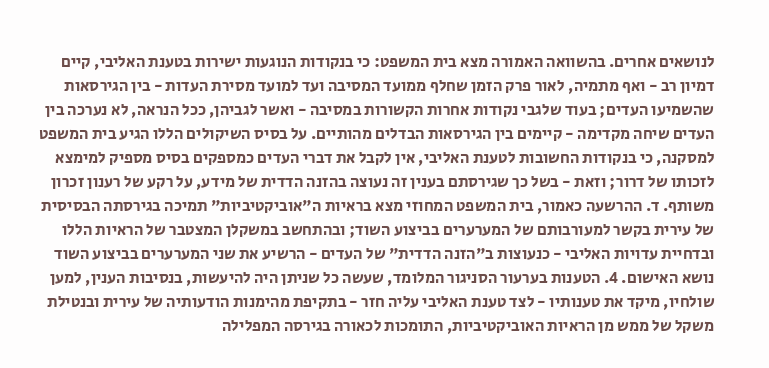לנושאים אחרים. בהשוואה האמורה מצא בית המשפט: כי בנקודות הנוגעות ישירות בטענת האליבי, קיים דמיון רב - ואף מתמיה, לאור פרק הזמן שחלף ממועד המסיבה ועד למועד מסירת העדות - בין הגירסאות שהשמיעו העדים; בעוד שלגבי נקודות אחרות הקשורות במסיבה - ואשר לגביהן, ככל הנראה, לא נערכה בין העדים שיחה מקדימה - קיימים בין הגירסאות הבדלים מהותיים. על בסיס השיקולים הללו הגיע בית המשפט למסקנה, כי בנקודות החשובות לטענת האליבי, אין לקבל את דברי העדים כמספקים בסיס מספיק למימצא לזכותו של דרור; וזאת - בשל כך שגירסתם בענין זה נעוצה בהזנה הדדית של מידע, על רקע של רענון זכרון משותף. ד. ההרשעה כאמור, בית המשפט המחוזי מצא בראיות ה"אוביקטיביות" תמיכה בגירסתה הבסיסית של עירית בקשר למעורבותם של המערערים בביצוע השוד; ובהתחשב במשקלן המצטבר של הראיות הללו ובדחיית עדויות האליבי - כנעוצות ב"הזנה הדדית" של העדים - הרשיע את שני המערערים בביצוע השוד נושא האישום. 4. הטענות בערעור הסניגור המלומד, שעשה כל שניתן היה להיעשות, בנסיבות הענין, למען שולחיו, מיקד את טענותיו - לצד טענת האליבי עליה חזר - בתקיפת מהימנות הודעותיה של עירית ובנטילת משקל של ממש מן הראיות האוביקטיביות, התומכות לכאורה בגירסה המפלילה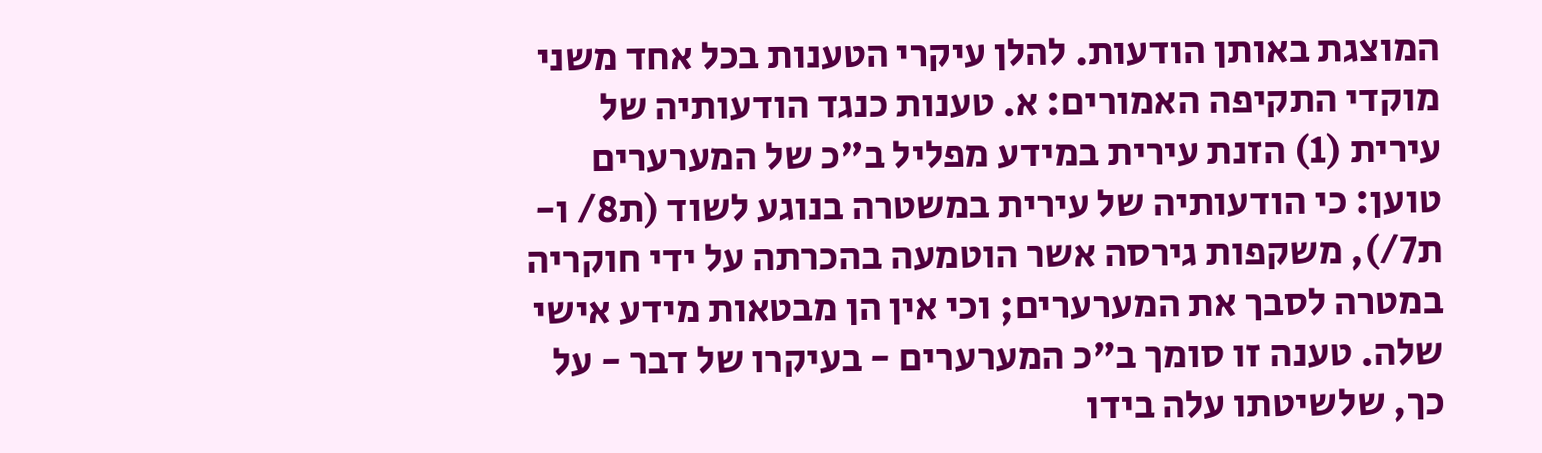המוצגת באותן הודעות. להלן עיקרי הטענות בכל אחד משני מוקדי התקיפה האמורים: א. טענות כנגד הודעותיה של עירית (1) הזנת עירית במידע מפליל ב"כ של המערערים טוען: כי הודעותיה של עירית במשטרה בנוגע לשוד (ת8/ ו- ת7/), משקפות גירסה אשר הוטמעה בהכרתה על ידי חוקריה במטרה לסבך את המערערים; וכי אין הן מבטאות מידע אישי שלה. טענה זו סומך ב"כ המערערים - בעיקרו של דבר - על כך, שלשיטתו עלה בידו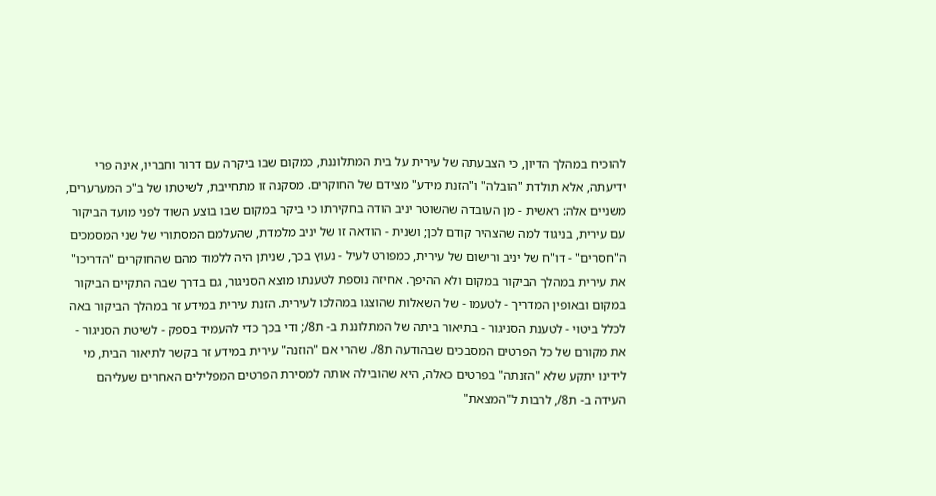להוכיח במהלך הדיון, כי הצבעתה של עירית על בית המתלוננת, כמקום שבו ביקרה עם דרור וחבריו, אינה פרי ידיעתה, אלא תולדת "הובלה" ו"הזנת מידע" מצידם של החוקרים. מסקנה זו מתחייבת, לשיטתו של ב"כ המערערים, משניים אלה: ראשית - מן העובדה שהשוטר יניב הודה בחקירתו כי ביקר במקום שבו בוצע השוד לפני מועד הביקור עם עירית, בניגוד למה שהצהיר קודם לכן; ושנית - הודאה זו של יניב מלמדת, שהעלמם המסתורי של שני המסמכים ה"חסרים" - דו"ח של יניב ורישום של עירית, כמפורט לעיל - נעוץ בכך, שניתן היה ללמוד מהם שהחוקרים "הדריכו" את עירית במהלך הביקור במקום ולא ההיפך. אחיזה נוספת לטענתו מוצא הסניגור, גם בדרך שבה התקיים הביקור במקום ובאופין המדריך - לטעמו - של השאלות שהוצגו במהלכו לעירית. הזנת עירית במידע זר במהלך הביקור באה לכלל ביטוי - לטענת הסניגור - בתיאור ביתה של המתלוננת ב- ת8/; ודי בכך כדי להעמיד בספק - לשיטת הסניגור - את מקורם של כל הפרטים המסבכים שבהודעה ת8/. שהרי אם "הוזנה" עירית במידע זר בקשר לתיאור הבית, מי לידינו יתקע שלא "הזנתה" בפרטים כאלה, היא שהובילה אותה למסירת הפרטים המפלילים האחרים שעליהם העידה ב- ת8/, לרבות ל"המצאת"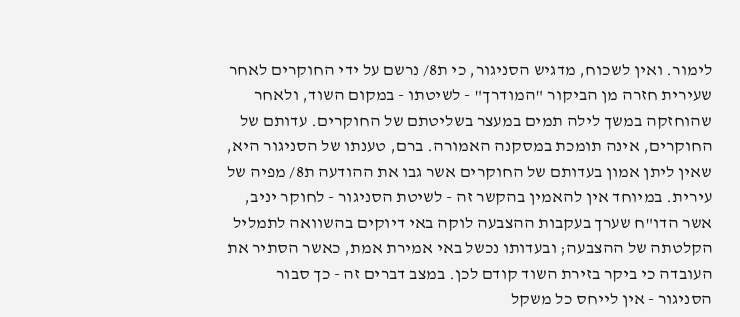לימור. ואין לשכוח, מדגיש הסניגור, כי ת8/ נרשם על ידי החוקרים לאחר שעירית חזרה מן הביקור "המודרך" - לשיטתו - במקום השוד, ולאחר שהוחזקה במשך לילה תמים במעצר בשליטתם של החוקרים. עדותם של החוקרים, אינה תומכת במסקנה האמורה. ברם, טענתו של הסניגור היא, שאין ליתן אמון בעדותם של החוקרים אשר גבו את ההודעה ת8/ מפיה של עירית. במיוחד אין להאמין בהקשר זה - לשיטת הסניגור - לחוקר יניב, אשר הדו"ח שערך בעקבות ההצבעה לוקה באי דיוקים בהשוואה לתמליל הקלטתה של ההצבעה; ובעדותו נכשל באי אמירת אמת, כאשר הסתיר את העובדה כי ביקר בזירת השוד קודם לכן. במצב דברים זה - כך סבור הסניגור - אין לייחס כל משקל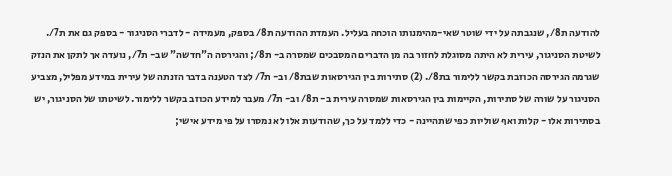להודעה ת8/, שנגבתה על ידי שוטר שאי-מהימנותו הוכחה בעליל. העמדת ההודעה ת8/ בספק, מעמידה - לדברי הסניגור - בספק גם את ת7/. לשיטת הסניגור, עירית לא היתה מסוגלת לחזור בה מן הדברים המסבכים שמסרה ב- ת8/; והגירסה ה"חדשה" שב- ת7/, נועדה אך לתקן את הנזק שגרמה הגירסה הכוזבת בקשר ללימור בת8/. (2) סתירות בין הגירסאות שבת8/ וב- ת7/ לצד הטענה בדבר הזנתה של עירית במידע מפליל, מצביע הסניגור על שורה של סתירות, הקיימות בין הגירסאות שמסרה עירית ב- ת8/ וב- ת7/ מעבר למידע הכוזב בקשר ללימור. לשיטתו של הסניגור, יש בסתירות אלו - קלות ואף שוליות כפי שתהיינה - כדי ללמד על כך, שהודעות אלו לא נמסרו על פי מידע אישי;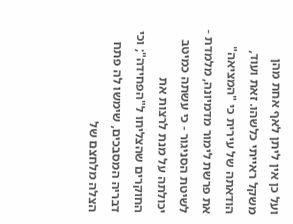ועל כן אין ליתן לאף אחת מהן משקל ראייתי כלשהו. זאת ועוד, הודאתה של עירית כי "המציאה" את פרשת לימור מדמיונה, מלמדת - לשיטת הסניגור - כי עשתה כמיטב יכולתה על מנת לרצות את החוקרים שהצליחו ל"הפחידה"; וכי דבריה המסבכים, שימשו לה פתח הצלה מלחצם של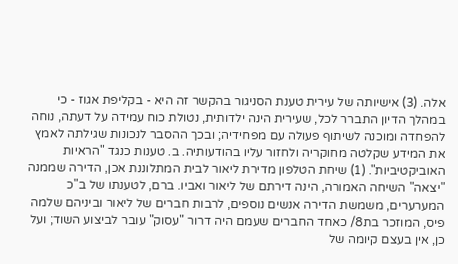אלה. (3) אישיותה של עירית טענת הסניגור בהקשר זה היא - בקליפת אגוז - כי במהלך הדיון התברר לכל, שעירית הינה ילדותית, נטולת כוח עמידה על דעתה, נוחה להפחדה ומוכנה לשיתוף פעולה עם מפחידיה; ובכך ההסבר לנכונות שגילתה לאמץ את המידע שקלטה מחוקריה ולחזור עליו בהודעותיה. ב. טענות כנגד "הראיות האוביקטיביות". (1) שיחת הטלפון מדירת ליאור לבית המתלוננת אכן, הדירה שממנה "יצאה" השיחה האמורה, הינה דירתם של ליאור ואביו. ברם, לטענתו של ב"כ המערערים, משמשת הדירה אנשים נוספים, לרבות חברים של ליאור וביניהם שלמה פיס, המוזכר בת8/ כאחד החברים שעמם היה דרור "עסוק" עובר לביצוע השוד; ועל כן, אין בעצם קיומה של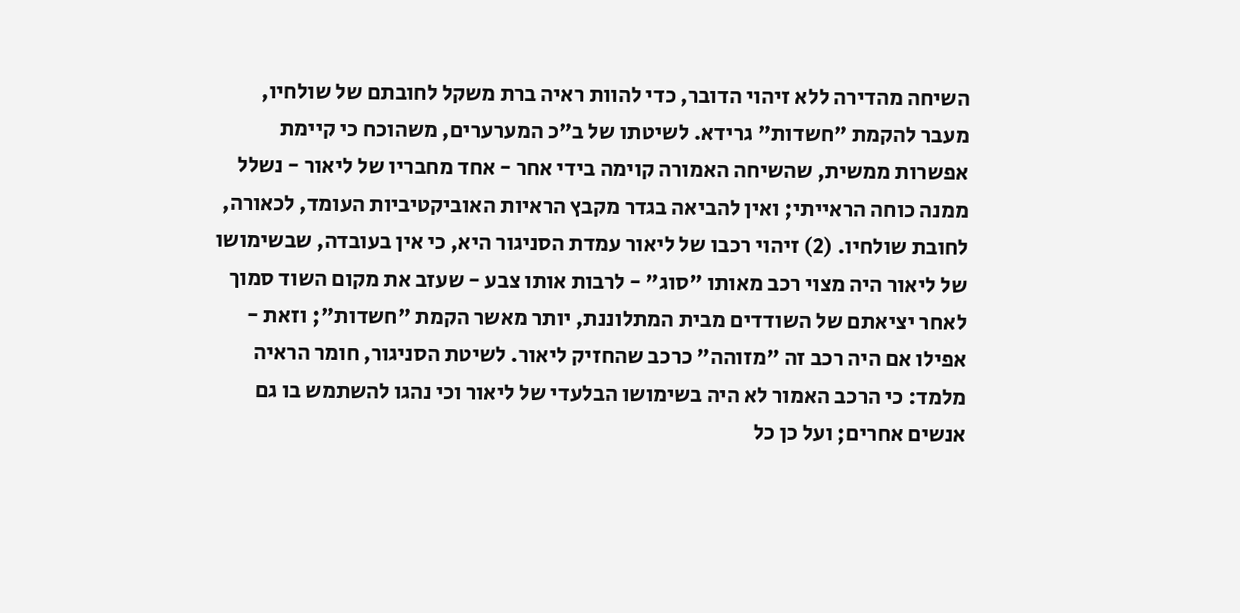השיחה מהדירה ללא זיהוי הדובר, כדי להוות ראיה ברת משקל לחובתם של שולחיו, מעבר להקמת "חשדות" גרידא. לשיטתו של ב"כ המערערים, משהוכח כי קיימת אפשרות ממשית, שהשיחה האמורה קוימה בידי אחר - אחד מחבריו של ליאור - נשלל ממנה כוחה הראייתי; ואין להביאה בגדר מקבץ הראיות האוביקטיביות העומד, לכאורה, לחובת שולחיו. (2) זיהוי רכבו של ליאור עמדת הסניגור היא, כי אין בעובדה, שבשימושו של ליאור היה מצוי רכב מאותו "סוג" - לרבות אותו צבע - שעזב את מקום השוד סמוך לאחר יציאתם של השודדים מבית המתלוננת, יותר מאשר הקמת "חשדות"; וזאת - אפילו אם היה רכב זה "מזוהה" כרכב שהחזיק ליאור. לשיטת הסניגור, חומר הראיה מלמד: כי הרכב האמור לא היה בשימושו הבלעדי של ליאור וכי נהגו להשתמש בו גם אנשים אחרים; ועל כן כל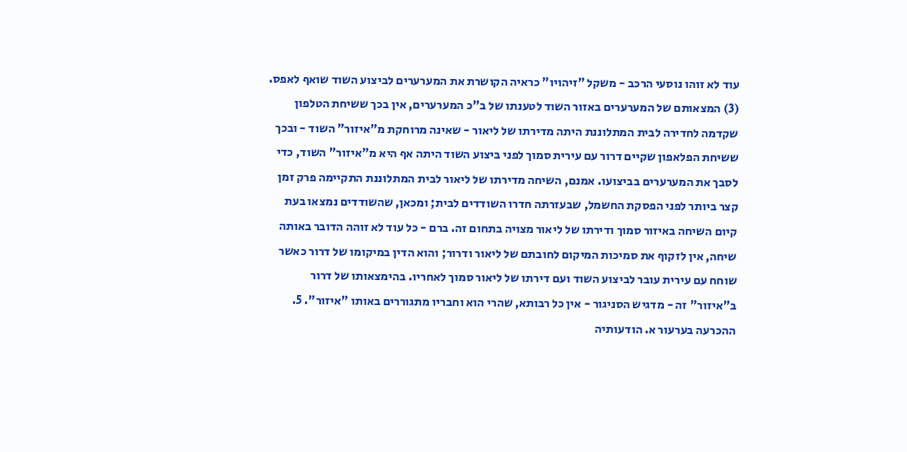עוד לא זוהו נוסעי הרכב - משקל "זיהויו" כראיה הקושרת את המערערים לביצוע השוד שואף לאפס. (3) המצאותם של המערערים באזור השוד לטענתו של ב"כ המערערים, אין בכך ששיחת הטלפון שקדמה לחדירה לבית המתלוננת היתה מדירתו של ליאור - שאינה מרוחקת מ"איזור" השוד - ובכך ששיחת הפלאפון שקיים דרור עם עירית סמוך לפני ביצוע השוד היתה אף היא מ"איזור" השוד, כדי לסבך את המערערים בביצועו. אמנם, השיחה מדירתו של ליאור לבית המתלוננת התקיימה פרק זמן קצר ביותר לפני הפסקת החשמל, שבעזרתה חדרו השודדים לבית; ומכאן, שהשודדים נמצאו בעת קיום השיחה באיזור סמוך ודירתו של ליאור מצויה בתחום זה. ברם - כל עוד לא זוהה הדובר באותה שיחה, אין לזקוף את סמיכות המיקום לחובתם של ליאור ודרור; והוא הדין במיקומו של דרור כאשר שוחח עם עירית עובר לביצוע השוד ועם דירתו של ליאור סמוך לאחריו. בהימצאותו של דרור ב"איזור" זה - מדגיש הסניגור - אין כל רבותא, שהרי הוא וחבריו מתגוררים באותו "איזור". 5. ההכרעה בערעור א. הודעותיה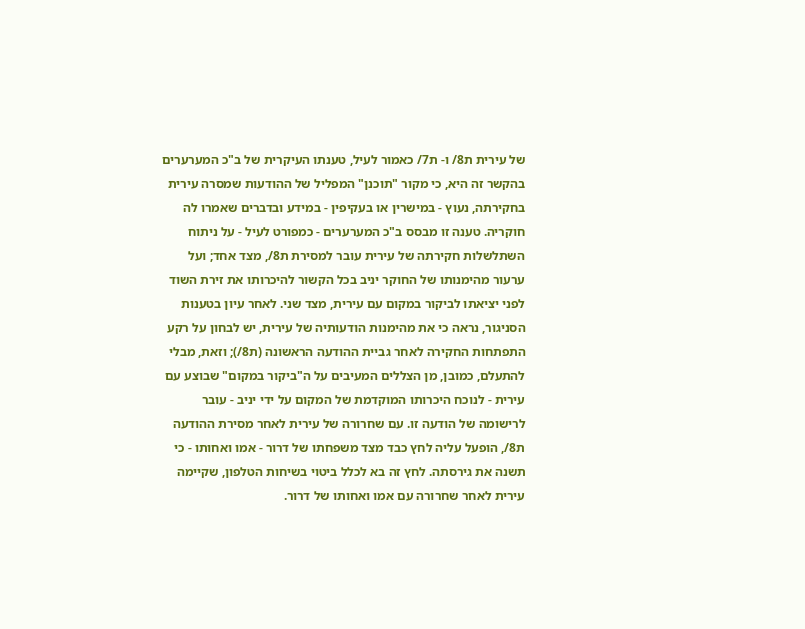של עירית ת8/ ו- ת7/ כאמור לעיל, טענתו העיקרית של ב"כ המערערים בהקשר זה היא, כי מקור "תוכנן" המפליל של ההודעות שמסרה עירית בחקירתה, נעוץ - במישרין או בעקיפין - במידע ובדברים שאמרו לה חוקריה. טענה זו מבסס ב"כ המערערים - כמפורט לעיל - על ניתוח השתלשלות חקירתה של עירית עובר למסירת ת8/, מצד אחד; ועל ערעור מהימנותו של החוקר יניב בכל הקשור להיכרותו את זירת השוד לפני יציאתו לביקור במקום עם עירית, מצד שני. לאחר עיון בטענות הסניגור, נראה כי את מהימנות הודעותיה של עירית, יש לבחון על רקע התפתחות החקירה לאחר גביית ההודעה הראשונה (ת8/); וזאת, מבלי להתעלם, כמובן, מן הצללים המעיבים על ה"ביקור במקום" שבוצע עם עירית - לנוכח היכרותו המוקדמת של המקום על ידי יניב - עובר לרישומה של הודעה זו. עם שחרורה של עירית לאחר מסירת ההודעה ת8/, הופעל עליה לחץ כבד מצד משפחתו של דרור - אמו ואחותו - כי תשנה את גירסתה. לחץ זה בא לכלל ביטוי בשיחות הטלפון, שקיימה עירית לאחר שחרורה עם אמו ואחותו של דרור.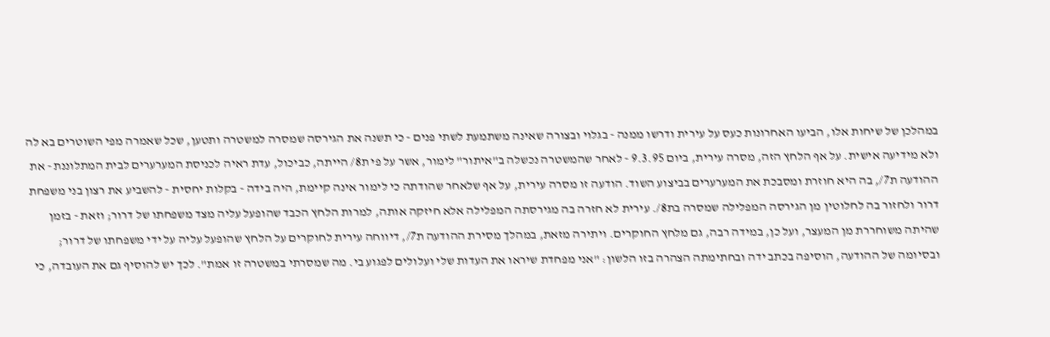במהלכן של שיחות אלו, הביעו האחרונות כעס על עירית ודרשו ממנה - בגלוי ובצורה שאינה משתמעת לשתי פנים - כי תשנה את הגירסה שמסרה למשטרה ותטען, שכל שאמרה מפי השוטרים בא לה ולא מידיעה אישית. על אף הלחץ הזה, מסרה עירית, ביום 9.3.95 - לאחר שהמשטרה נכשלה ב"איתור" לימור, אשר על פי ת8/ הייתה, כביכול, עדת ראיה לכניסת המערערים לבית המתלוננת - את ההודעה ת7/, בה היא חוזרת ומסבכת את המערערים בביצוע השוד. הודעה זו מסרה עירית, על אף שלאחר שהודתה כי לימור אינה קיימת, היה בידה - בקלות יחסית - להשביע את רצון בני משפחת דרור ולחזור בה לחלוטין מן הגירסה המפלילה שמסרה בת8/. עירית לא חזרה בה מגירסתה המפלילה אלא חיזקה אותה, למרות הלחץ הכבד שהופעל עליה מצד משפחתו של דרור; וזאת - בזמן שהיתה משוחררת מן המעצר, ועל כן, במידה רבה, גם מלחץ החוקרים. ויתירה מזאת, במהלך מסירת ההודעה ת7/, דיווחה עירית לחוקרים על הלחץ שהופעל עליה על ידי משפחתו של דרור; ובסיומה של ההודעה, הוסיפה בכתב ידה ובחתימתה הצהרה בזו הלשון: "אני מפחדת שיראו את העדות שלי ועלולים לפגוע בי. מה שמסרתי במשטרה זו אמת". לכך יש להוסיף גם את העובדה, כי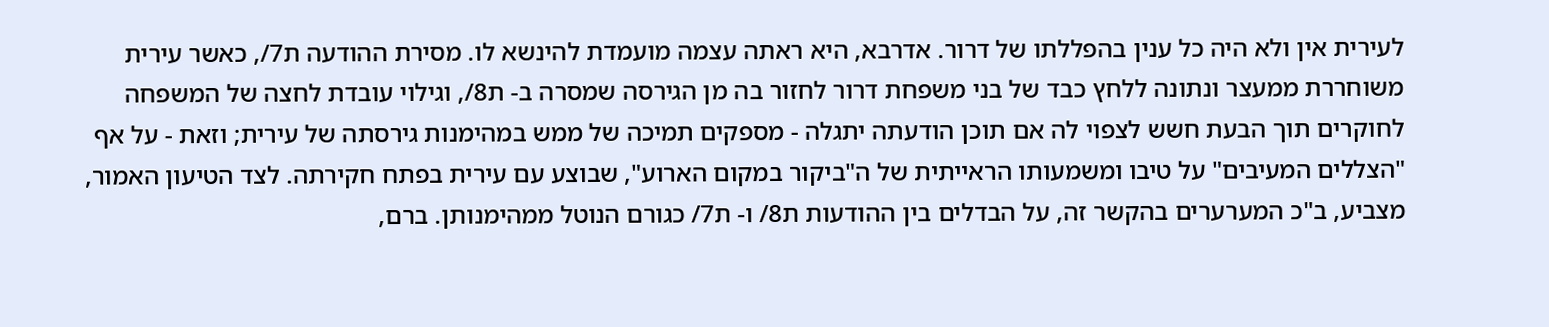לעירית אין ולא היה כל ענין בהפללתו של דרור. אדרבא, היא ראתה עצמה מועמדת להינשא לו. מסירת ההודעה ת7/, כאשר עירית משוחררת ממעצר ונתונה ללחץ כבד של בני משפחת דרור לחזור בה מן הגירסה שמסרה ב- ת8/, וגילוי עובדת לחצה של המשפחה לחוקרים תוך הבעת חשש לצפוי לה אם תוכן הודעתה יתגלה - מספקים תמיכה של ממש במהימנות גירסתה של עירית; וזאת - על אף "הצללים המעיבים" על טיבו ומשמעותו הראייתית של ה"ביקור במקום הארוע", שבוצע עם עירית בפתח חקירתה. לצד הטיעון האמור, מצביע, ב"כ המערערים בהקשר זה, על הבדלים בין ההודעות ת8/ ו- ת7/ כגורם הנוטל ממהימנותן. ברם,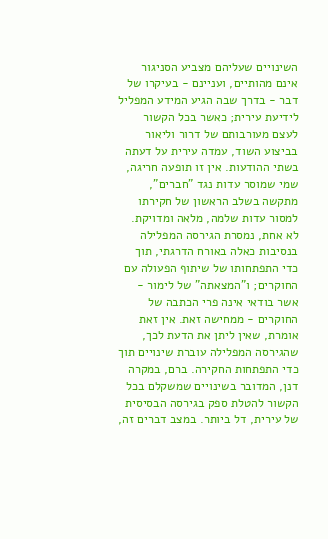השינויים שעליהם מצביע הסניגור אינם מהותיים, ועניינם - בעיקרו של דבר - בדרך שבה הגיע המידע המפליל לידיעת עירית; כאשר בכל הקשור לעצם מעורבותם של דרור וליאור בביצוע השוד, עמדה עירית על דעתה בשתי ההודעות. אין זו תופעה חריגה, שמי שמוסר עדות נגד "חברים", מתקשה בשלב הראשון של חקירתו למסור עדות שלמה, מלאה ומדויקת. לא אחת, נמסרת הגירסה המפלילה בנסיבות כאלה באורח הדרגתי, תוך כדי התפתחותו של שיתוף הפעולה עם החוקרים; ו"המצאתה" של לימור - אשר בודאי אינה פרי הכתבה של החוקרים - ממחישה זאת. אין זאת אומרת, שאין ליתן את הדעת לכך, שהגירסה המפלילה עוברת שינויים תוך כדי התפתחות החקירה. ברם, במקרה דנן, המדובר בשינויים שמשקלם בכל הקשור להטלת ספק בגירסה הבסיסית של עירית, דל ביותר. במצב דברים זה,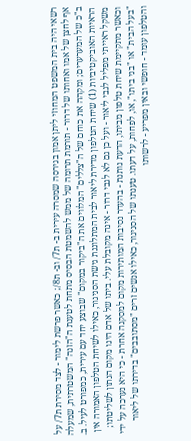רשאי היה בית המשפט המחוזי ליתן אמון בגירסה שמסרה עירית ב- ת7/ וב- ת8/; כאשר פרשת לימור - לצד מסירת ת7/ על אף לחצן של אמו ואחותו של דרור - תורמת תרומה של ממש להשמטת הבסיס מתחת לטענת ה"הזנה" המשטרתית, שמעלה ב"כ של המערערים; ומקהה את כוחם של ה"צללים" המלווים את ה"ביקור במקום" שבוצע יחד עם עירית, כמפורט לעיל. ב. הראיות האוביקטיביות (1) שיחת הטלפון מדירת ליאור לבית המתלוננת גישת הסניגור, כאילו לשיחת הטלפון האמורה אין משקל ראייתי מפליל לגבי ליאור - ועל כן גם לא לגבי דרור - אינה מקובלת עלי. ביתו של אדם הינו מקום הנתון לשליטתו; וכאשר מתקיימת שיחת טלפון מביתו, הדעת נותנת - בהעדר נסיבות המותירות מקום למסקנה אחרת - כי היא נערכה על ידי "בעל הבית" או "בני ביתו", או, לפחות, על דעתו. טענתו של הסניגור, כאילו אנשים זרים "מסתובבים" בדירתו של ליאור והטלפון עומד - חופשי ובאין מפריע - לרשותו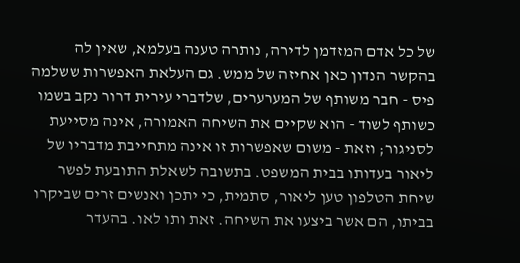של כל אדם המזדמן לדירה, נותרה טענה בעלמא, שאין לה בהקשר הנדון כאן אחיזה של ממש. גם העלאת האפשרות ששלמה פיס - חבר משותף של המערערים, שלדברי עירית דרור נקב בשמו כשותף לשוד - הוא שקיים את השיחה האמורה, אינה מסייעת לסניגור; וזאת - משום שאפשרות זו אינה מתחייבת מדבריו של ליאור בעדותו בבית המשפט. בתשובה לשאלת התובעת לפשר שיחת הטלפון טען ליאור, סתמית, כי יתכן ואנשים זרים שביקרו בביתו, הם אשר ביצעו את השיחה. זאת ותו לאו. בהעדר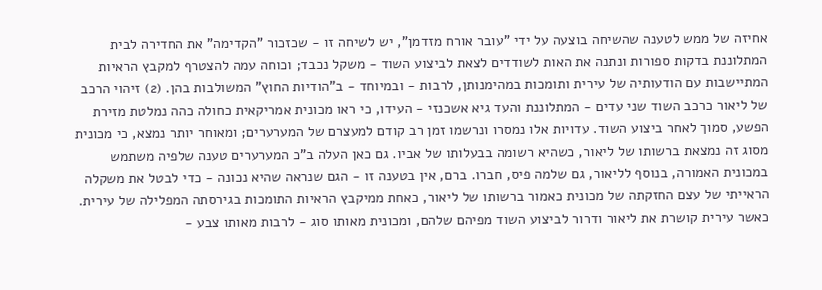אחיזה של ממש לטענה שהשיחה בוצעה על ידי "עובר אורח מזדמן", יש לשיחה זו - שכזכור "הקדימה" את החדירה לבית המתלוננת בדקות ספורות ונתנה את האות לשודדים לצאת לביצוע השוד - משקל נכבד; וכוחה עמה להצטרף למקבץ הראיות המתיישבות עם הודעותיה של עירית ותומכות במהימנותן, לרבות - ובמיוחד - ב"הודיות החוץ" המשולבות בהן. (2) זיהוי הרכב של ליאור כרכב השוד שני עדים - המתלוננת והעד גיא אשכנזי - העידו, כי ראו מכונית אמריקאית כחולה כהה נמלטת מזירת הפשע, סמוך לאחר ביצוע השוד. עדויות אלו נמסרו ונרשמו זמן רב קודם למעצרם של המערערים; ומאוחר יותר נמצא, כי מכונית מסוג זה נמצאת ברשותו של ליאור, כשהיא רשומה בבעלותו של אביו. גם כאן העלה ב"כ המערערים טענה שלפיה משתמש במכונית האמורה, בנוסף לליאור, גם שלמה פיס, חברו. ברם, אין בטענה זו - הגם שנראה שהיא נכונה - כדי לבטל את משקלה הראייתי של עצם החזקתה של מכונית כאמור ברשותו של ליאור, כאחת ממיקבץ הראיות התומכות בגירסתה המפלילה של עירית. כאשר עירית קושרת את ליאור ודרור לביצוע השוד מפיהם שלהם, ומכונית מאותו סוג - לרבות מאותו צבע -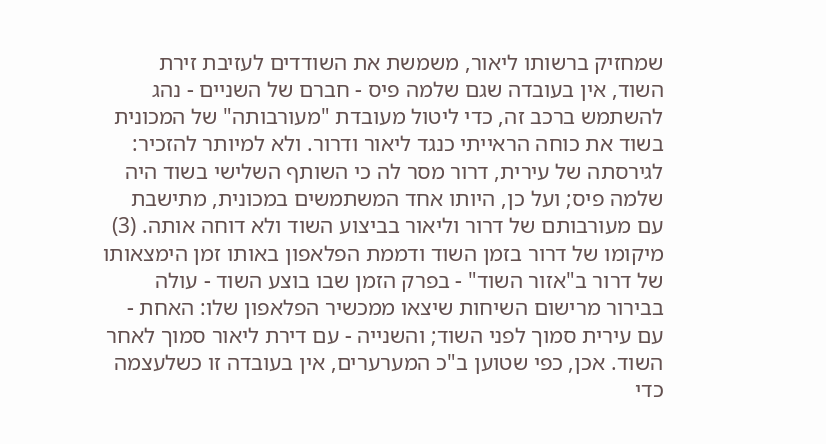שמחזיק ברשותו ליאור, משמשת את השודדים לעזיבת זירת השוד, אין בעובדה שגם שלמה פיס - חברם של השניים - נהג להשתמש ברכב זה, כדי ליטול מעובדת "מעורבותה" של המכונית בשוד את כוחה הראייתי כנגד ליאור ודרור. ולא למיותר להזכיר: לגירסתה של עירית, דרור מסר לה כי השותף השלישי בשוד היה שלמה פיס; ועל כן, היותו אחד המשתמשים במכונית, מתישבת עם מעורבותם של דרור וליאור בביצוע השוד ולא דוחה אותה. (3) מיקומו של דרור בזמן השוד ודממת הפלאפון באותו זמן הימצאותו של דרור ב"אזור השוד" - בפרק הזמן שבו בוצע השוד - עולה בבירור מרישום השיחות שיצאו ממכשיר הפלאפון שלו: האחת - עם עירית סמוך לפני השוד; והשנייה - עם דירת ליאור סמוך לאחר השוד. אכן, כפי שטוען ב"כ המערערים, אין בעובדה זו כשלעצמה כדי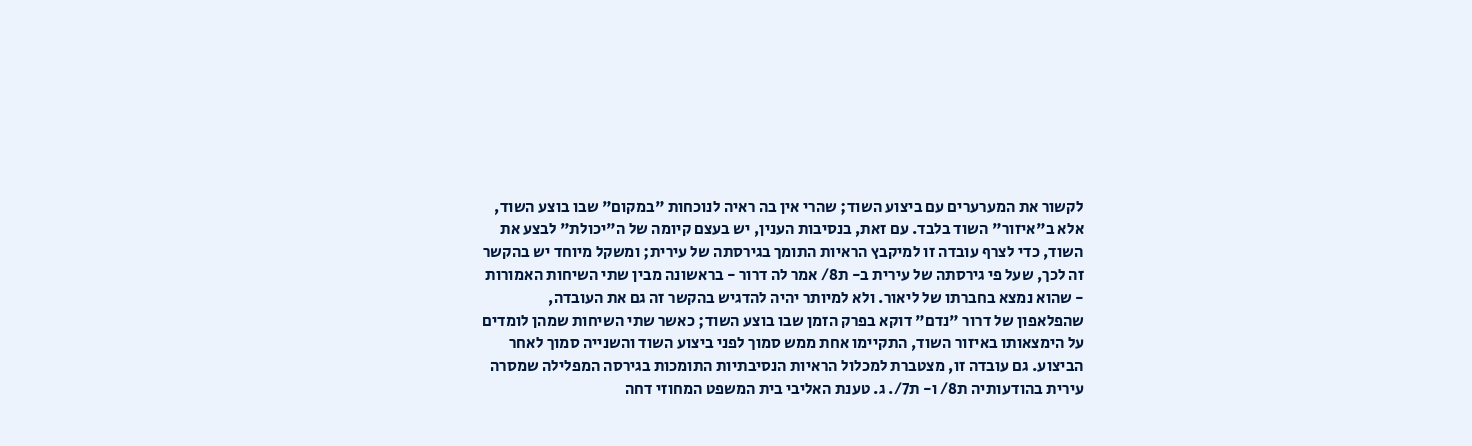לקשור את המערערים עם ביצוע השוד; שהרי אין בה ראיה לנוכחות "במקום" שבו בוצע השוד, אלא ב"איזור" השוד בלבד. עם זאת, בנסיבות הענין, יש בעצם קיומה של ה"יכולת" לבצע את השוד, כדי לצרף עובדה זו למיקבץ הראיות התומך בגירסתה של עירית; ומשקל מיוחד יש בהקשר זה לכך, שעל פי גירסתה של עירית ב- ת8/ אמר לה דרור - בראשונה מבין שתי השיחות האמורות - שהוא נמצא בחברתו של ליאור. ולא למיותר יהיה להדגיש בהקשר זה גם את העובדה, שהפלאפון של דרור "נדם" דוקא בפרק הזמן שבו בוצע השוד; כאשר שתי השיחות שמהן לומדים על הימצאותו באיזור השוד, התקיימו אחת ממש סמוך לפני ביצוע השוד והשנייה סמוך לאחר הביצוע. גם עובדה זו, מצטברת למכלול הראיות הנסיבתיות התומכות בגירסה המפלילה שמסרה עירית בהודעותיה ת8/ ו- ת7/. ג. טענת האליבי בית המשפט המחוזי דחה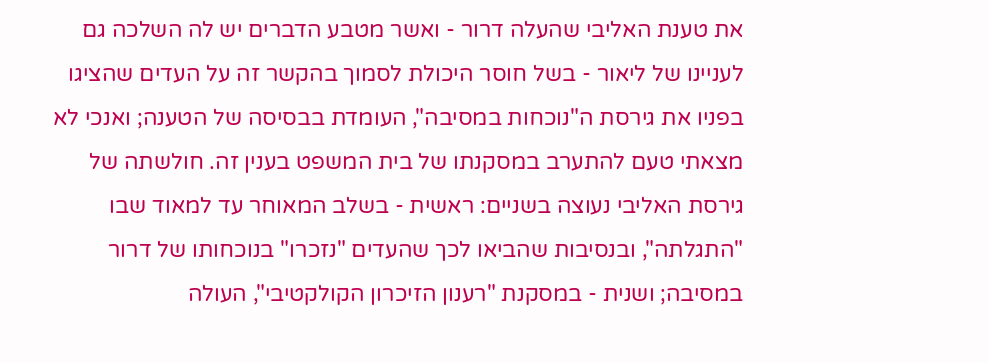את טענת האליבי שהעלה דרור - ואשר מטבע הדברים יש לה השלכה גם לעניינו של ליאור - בשל חוסר היכולת לסמוך בהקשר זה על העדים שהציגו בפניו את גירסת ה"נוכחות במסיבה", העומדת בבסיסה של הטענה; ואנכי לא מצאתי טעם להתערב במסקנתו של בית המשפט בענין זה. חולשתה של גירסת האליבי נעוצה בשניים: ראשית - בשלב המאוחר עד למאוד שבו "התגלתה", ובנסיבות שהביאו לכך שהעדים "נזכרו" בנוכחותו של דרור במסיבה; ושנית - במסקנת "רענון הזיכרון הקולקטיבי", העולה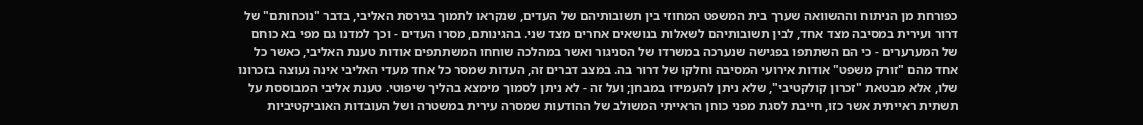כפורחת מן הניתוח וההשוואה שערך בית המשפט המחוזי בין תשובותיהם של העדים, שנקראו לתמוך בגירסת האליבי, בדבר "נוכחותם" של דרור ועירית במסיבה מצד אחד, לבין תשובותיהם לשאלות בנושאים אחרים מצד שני. בהגינותם, מסרו העדים - וכך למדנו גם מפי בא כוחם של המערערים - כי הם השתתפו בפגישה שנערכה במשרדו של הסניגור ואשר במהלכה שוחחו המשתתפים אודות טענת האליבי, כאשר כל אחד מהם "זורק משפט" אודות אירועי המסיבה וחלקו של דרור בה. במצב דברים זה, העדות שמסר כל אחד מעדי האליבי אינה נעוצה בזכרונו שלו, אלא מבטאת "זכרון קולקטיבי", שלא ניתן להעמידו במבחן; ועל זה - לא ניתן לסמוך מימצא בהליך שיפוטי. טענת אליבי המבוססת על תשתית ראייתית אשר כזו, חייבת לסגת מפני כוחן הראייתי המשולב של ההודעות שמסרה עירית במשטרה ושל העובדות האוביקטיביות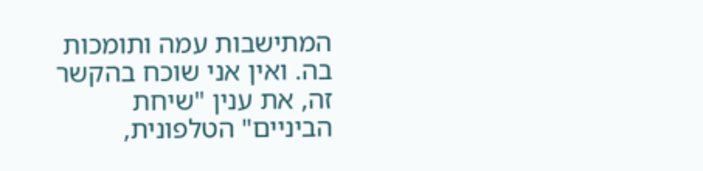המתישבות עמה ותומכות בה. ואין אני שוכח בהקשר זה, את ענין "שיחת הביניים" הטלפונית,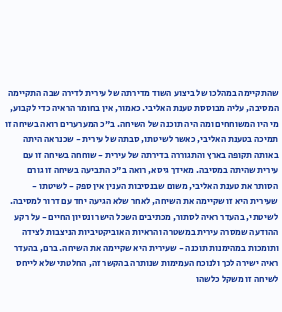שהתקיימה במהלכו של ביצוע השוד מדירתה של עירית לדירה שבה התקיימה המסיבה, עליה מבוססת טענת האליבי. כאמור, אין בחומר הראיה כדי לקבוע, מי היו המשוחחים ומה היה תוכנה של השיחה. ב"כ המערערים רואה בשיחה זו תמיכה בטענת האליבי, כאשר לשיטתו, סבתה של עירית - שכנראה היתה באותה תקופה בארץ והתגוררה בדירתה של עירית - שוחחה בשיחה זו עם עירית שהיתה במסיבה. מאידך גיסא, רואה ב"כ התביעה בשיחה זו גורם הסותר את טענת האליבי, משום שבנסיבות הענין אין ספק - לשיטתו - שעירית היא זו שקיימה את השיחה, לאחר שלא הגיעה יחד עם דרור למסיבה. לשיטתי, בהעדר ראיה לסתור, מכתיבים השכל הישר ונסיון החיים - על רקע ההודעה שמסרה עירית במשטרה והראיות האוביקטיביות הניצבות לצידה ותומכות במהימנות תוכנה - שעירית היא שקיימה את השיחה. ברם, בהעדר ראיה ישירה לכך ולנוכח העמימות שנותרה בהקשר זה, החלטתי שלא לייחס לשיחה זו משקל כלשהו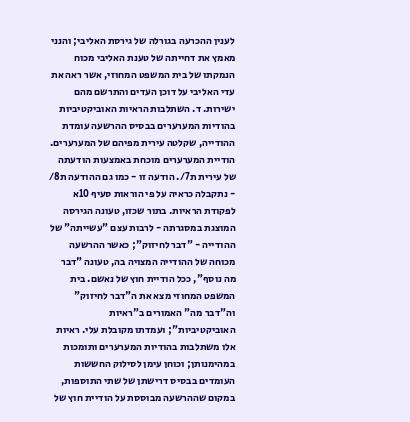לענין ההכרעה בגורלה של גירסת האליבי; והנני מאמץ את דחייתה של טענת האליבי מכוח הנמקתו של בית המשפט המחוזי, אשר ראה את עדי האליבי על דוכן העדים והתרשם מהם ישירות. ד. השתלבות הראיות האוביקטיביות בהודיות המערערים בבסיס ההרשעה עומדת ההודייה, שקלטה עירית מפיהם של המערערים. הודיית המערערים מוכחת באמצעות הודעתה של עירית ת7/. הודעה זו - כמו גם ההודעה ת8/ - נתקבלה כראיה על פי הוראות סעיף 10א לפקודת הראיות. בתור שכזו, טעונה הגירסה המוצגת במסגרתה - לרבות עצם "עשייתה" של ההודייה - "דבר לחיזוק"; כאשר ההרשעה מכוחה של ההודייה המצויה בה, טעונה "דבר מה נוסף", ככל הודיית חוץ של נאשם. בית המשפט המחוזי מצא את ה"דבר לחיזוק" וה"דבר מה" האמורים ב"ראיות האוביקטיביות"; ועמדתו מקובלת עלי. ראיות אלו משתלבות בהודיות המערערים ותומכות במהימנותן; וכוחן עימן לסילוק החששות העומדים בבסיס דרישתן של שתי התוספות, במקום שההרשעה מבוססת על הודיית חוץ של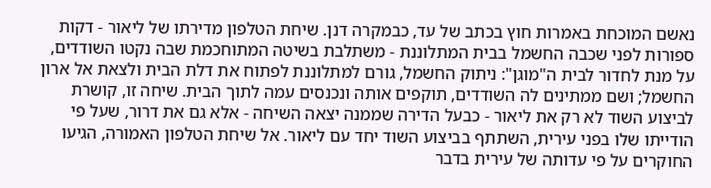נאשם המוכחת באמרות חוץ בכתב של עד, כבמקרה דנן. שיחת הטלפון מדירתו של ליאור - דקות ספורות לפני שכבה החשמל בבית המתלוננת - משתלבת בשיטה המתוחכמת שבה נקטו השודדים, על מנת לחדור לבית ה"מוגן": ניתוק החשמל, גורם למתלוננת לפתוח את דלת הבית ולצאת אל ארון החשמל; ושם ממתינים לה השודדים, תוקפים אותה ונכנסים עמה לתוך הבית. שיחה זו, קושרת לביצוע השוד לא רק את ליאור - כבעל הדירה שממנה יצאה השיחה - אלא גם את דרור, שעל פי הודייתו שלו בפני עירית, השתתף בביצוע השוד יחד עם ליאור. אל שיחת הטלפון האמורה, הגיעו החוקרים על פי עדותה של עירית בדבר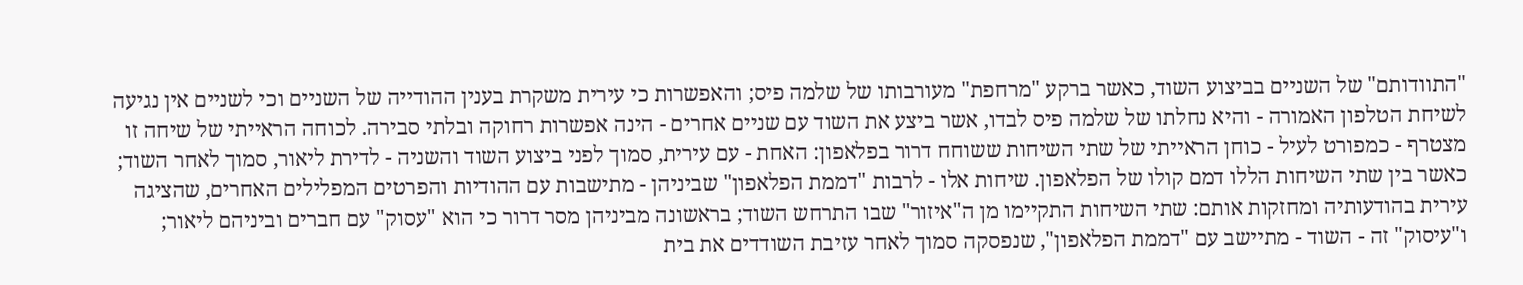"התוודותם" של השניים בביצוע השוד, כאשר ברקע "מרחפת" מעורבותו של שלמה פיס; והאפשרות כי עירית משקרת בענין ההודייה של השניים וכי לשניים אין נגיעה לשיחת הטלפון האמורה - והיא נחלתו של שלמה פיס לבדו, אשר ביצע את השוד עם שניים אחרים - הינה אפשרות רחוקה ובלתי סבירה. לכוחה הראייתי של שיחה זו מצטרף - כמפורט לעיל - כוחן הראייתי של שתי השיחות ששוחח דרור בפלאפון: האחת - עם עירית, סמוך לפני ביצוע השוד והשניה - לדירת ליאור, סמוך לאחר השוד; כאשר בין שתי השיחות הללו דמם קולו של הפלאפון. שיחות אלו - לרבות "דממת הפלאפון" שביניהן - מתישבות עם ההודיות והפרטים המפלילים האחרים, שהציגה עירית בהודעותיה ומחזקות אותם: שתי השיחות התקיימו מן ה"איזור" שבו התרחש השוד; בראשונה מביניהן מסר דרור כי הוא "עסוק" עם חברים וביניהם ליאור; ו"עיסוק" זה - השוד - מתיישב עם "דממת הפלאפון", שנפסקה סמוך לאחר עזיבת השודדים את בית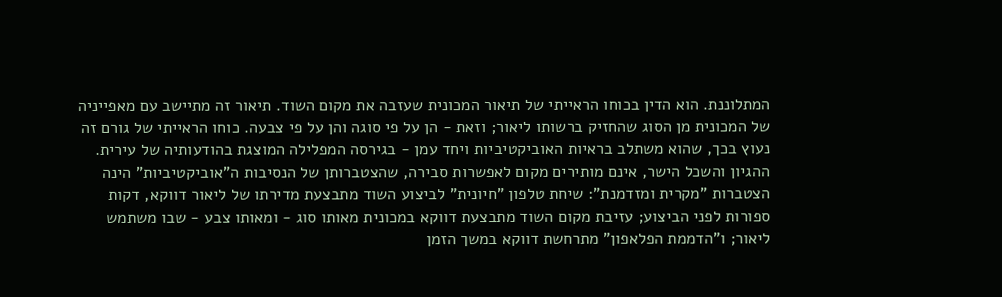המתלוננת. הוא הדין בכוחו הראייתי של תיאור המכונית שעזבה את מקום השוד. תיאור זה מתיישב עם מאפייניה של המכונית מן הסוג שהחזיק ברשותו ליאור; וזאת - הן על פי סוגה והן על פי צבעה. כוחו הראייתי של גורם זה נעוץ בכך, שהוא משתלב בראיות האוביקטיביות ויחד עמן - בגירסה המפלילה המוצגת בהודעותיה של עירית. ההגיון והשכל הישר, אינם מותירים מקום לאפשרות סבירה, שהצטברותן של הנסיבות ה"אוביקטיביות" הינה הצטברות "מקרית ומזדמנת": שיחת טלפון "חיונית" לביצוע השוד מתבצעת מדירתו של ליאור דווקא, דקות ספורות לפני הביצוע; עזיבת מקום השוד מתבצעת דווקא במכונית מאותו סוג - ומאותו צבע - שבו משתמש ליאור; ו"הדממת הפלאפון" מתרחשת דווקא במשך הזמן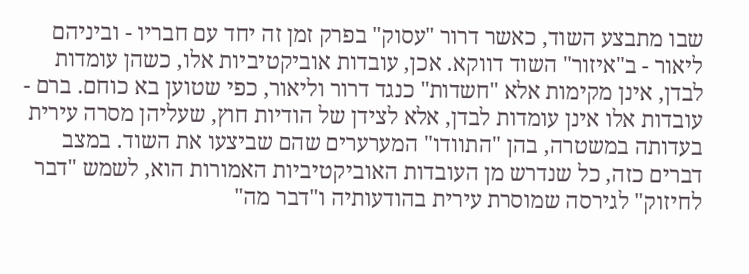שבו מתבצע השוד, כאשר דרור "עסוק" בפרק זמן זה יחד עם חבריו - וביניהם ליאור - ב"איזור" השוד דווקא. אכן, עובדות אוביקטיביות אלו, כשהן עומדות לבדן, אינן מקימות אלא "חשדות" כנגד דרור וליאור, כפי שטוען בא כוחם. ברם - עובדות אלו אינן עומדות לבדן, אלא לצידן של הודיות חוץ, שעליהן מסרה עירית בעדותה במשטרה, בהן "התוודו" המערערים שהם שביצעו את השוד. במצב דברים כזה, כל שנדרש מן העובדות האוביקטיביות האמורות הוא, לשמש "דבר לחיזוק" לגירסה שמוסרת עירית בהודעותיה ו"דבר מה"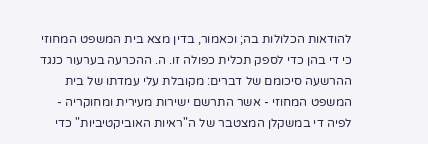להודאות הכלולות בה; וכאמור, בדין מצא בית המשפט המחוזי כי די בהן כדי לספק תכלית כפולה זו. ה. ההכרעה בערעור כנגד ההרשעה סיכומם של דברים: מקובלת עלי עמדתו של בית המשפט המחוזי - אשר התרשם ישירות מעירית ומחוקריה - לפיה די במשקלן המצטבר של ה"ראיות האוביקטיביות" כדי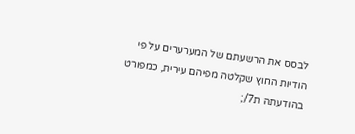לבסס את הרשעתם של המערערים על פי הודיות החוץ שקלטה מפיהם עירית, כמפורט בהודעתה ת7/;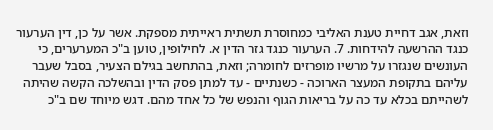וזאת, אגב דחיית טענת האליבי כמחוסרת תשתית ראייתית מספקת. אשר על כן, דין הערעור כנגד ההרשעה להידחות. 7. הערעור כנגד גזר הדין א. לחילופין, טוען ב"כ המערערים, כי העונשים שנגזרו על מרשיו מופרזים לחומרה; וזאת, בהתחשב בגילם הצעיר, בסבל שעבר עליהם בתקופת המעצר הארוכה - כשנתיים - עד למתן פסק הדין ובהשלכה הקשה שהיתה לשהייתם בכלא עד כה על בריאות הגוף והנפש של כל אחד מהם. דגש מיוחד שם ב"כ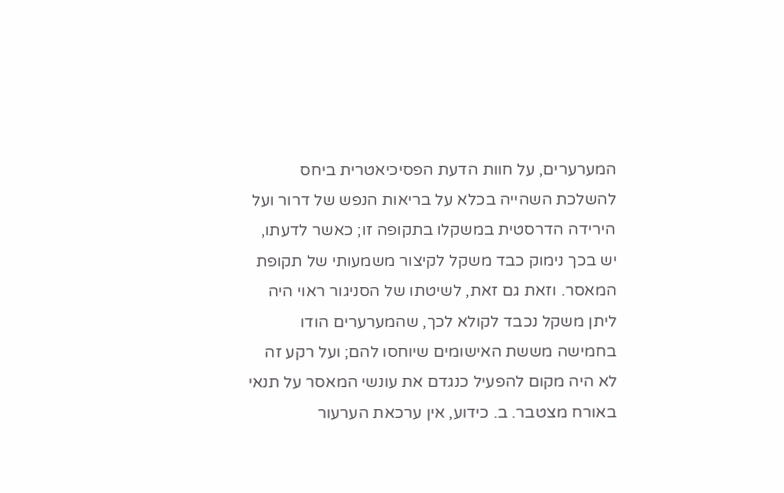המערערים, על חוות הדעת הפסיכיאטרית ביחס להשלכת השהייה בכלא על בריאות הנפש של דרור ועל הירידה הדרסטית במשקלו בתקופה זו; כאשר לדעתו, יש בכך נימוק כבד משקל לקיצור משמעותי של תקופת המאסר. וזאת גם זאת, לשיטתו של הסניגור ראוי היה ליתן משקל נכבד לקולא לכך, שהמערערים הודו בחמישה מששת האישומים שיוחסו להם; ועל רקע זה לא היה מקום להפעיל כנגדם את עונשי המאסר על תנאי באורח מצטבר. ב. כידוע, אין ערכאת הערעור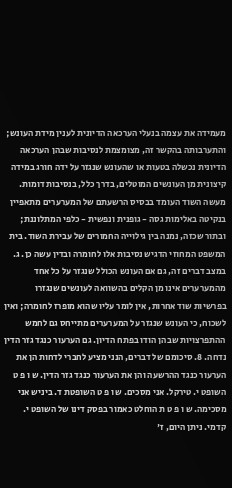מעמידה את עצמה בנעלי הערכאה הדיונית לענין מידת העונש; והתערבותה בהקשר זה, מצומצמת לנסיבות שבהן הערכאה הדיונית נכשלה בטעות או שהעונש שנגזר על ידה חורג במידה קיצונית מן העונשים המוטלים, בדרך כלל, בנסיבות דומות. מעשה השוד העומד בבסיס הרשעתם של המערערים מתאפיין בנקיטה באלימות גסה - גופנית ונפשית - כלפי המתלוננת; ובתור שכזה, נמנה בין גילוייה החמורים של עבירת השוד. בית המשפט המחוזי הדגיש נסיבות אלו לחומרה ובדין עשה כן. ג. במצב דברים זה, גם אם העונש הכולל שנגזר על כל אחד מהמערערים אינו מן הקלים בהשוואה לעונשים שנגזרו בפרשיות שוד אחרות, אין לומר עליו שהוא מופרז לחומרה; ואין לשכוח, כי העונש שנגזר על המערערים מתייחס גם לחמש ההתפרצויות שבהן הודו בפתח הדיון. גם הערעור כנגד גזר הדין נדחה. 8. סיכומם של דברים, הנני מציע לחברי לדחות הן את הערעור כנגד ההרשעה והן את הערעור כנגד גזר הדין. ש ו פ ט השופט י. טירקל. אני מסכים. ש ו פ ט השופטת ד. ביניש אני מסכימה. ש ו פ ט ת הוחלט כאמור בפסק דינו של השופט י. קדמי. ניתן היום, ז'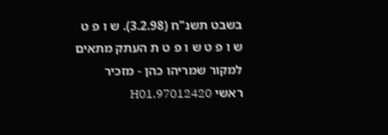בשבט תשנ"ח (3.2.98). ש ו פ ט ש ו פ ט ש ו פ ט ת העתק מתאים למקור שמריהו כהן - מזכיר ראשי 97012420.H01